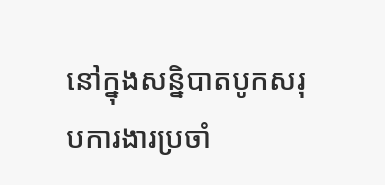នៅក្នុងសន្និបាតបូកសរុបការងារប្រចាំ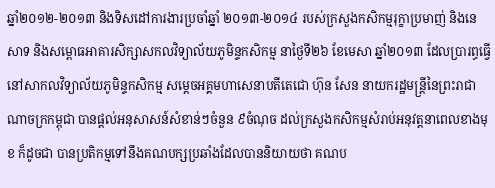ឆ្នាំ២០១២-២០១៣ និងទិសដៅការងារប្រចាំឆ្នាំ ២០១៣-២០១៤ របស់ក្រសួងកសិកម្មរុក្ខាប្រមាញ់ និងនេសាទ និងសម្ពោធអាគារសិក្សាសកលវិទ្យាល័យភូមិន្ទកសិកម្ម នាថ្ងៃទី២៦ ខែមេសា ឆ្នាំ២០១៣ ដែលប្រារព្ធធ្វើនៅសាកលវិទ្យាល័យភូមិន្ទកសិកម្ម សម្តេចអគ្គមហាសេនាបតីតេជោ ហ៊ុន សែន នាយករដ្ឋមន្ត្រីនៃព្រះរាជាណាចក្រកម្ពុជា បានផ្តល់អនុសាសន៍សំខាន់ៗចំនួន ៩ចំណុច ដល់ក្រសួងកសិកម្មសំរាប់អនុវត្តនាពេលខាងមុខ ក៏ដូចជា បានប្រតិកម្មទៅនឹងគណបក្សប្រឆាំងដែលបាននិយាយថា គណប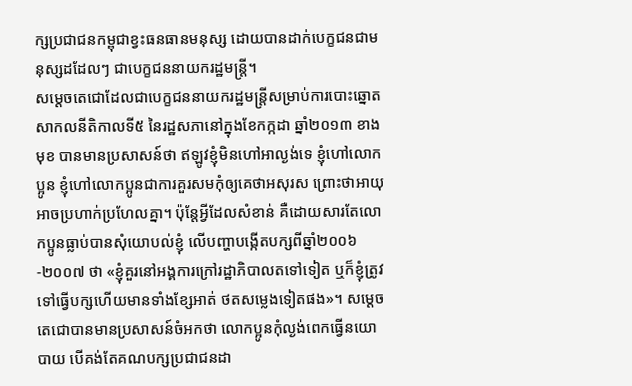ក្សប្រជាជនកម្ពុជាខ្វះធនធានមនុស្ស ដោយបានដាក់បេក្ខជនជាមនុស្សដដែលៗ ជាបេក្ខជននាយករដ្ឋមន្ត្រី។
សម្តេចតេជោដែលជាបេក្ខជននាយករដ្ឋមន្ត្រីសម្រាប់ការបោះឆ្នោតសាកលនីតិកាលទី៥ នៃរដ្ឋសភានៅក្នុងខែកក្កដា ឆ្នាំ២០១៣ ខាងមុខ បានមានប្រសាសន៍ថា ឥឡូវខ្ញុំមិនហៅអាល្ងង់ទេ ខ្ញុំហៅលោកប្អូន ខ្ញុំហៅលោកប្អូនជាការគួរសមកុំឲ្យគេថាអសុរស ព្រោះថាអាយុអាចប្រហាក់ប្រហែលគ្នា។ ប៉ុន្តែអ្វីដែលសំខាន់ គឺដោយសារតែលោកប្អូនធ្លាប់បានសុំយោបល់ខ្ញុំ លើបញ្ហាបង្កើតបក្សពីឆ្នាំ២០០៦-២០០៧ ថា «ខ្ញុំគួរនៅអង្គការក្រៅរដ្ឋាភិបាលតទៅទៀត ឬក៏ខ្ញុំត្រូវទៅធ្វើបក្សហើយមានទាំងខ្សែអាត់ ថតសម្លេងទៀតផង»។ សម្តេចតេជោបានមានប្រសាសន៍ចំអកថា លោកប្អូនកុំល្ងង់ពេកធ្វើនយោបាយ បើគង់តែគណបក្សប្រជាជនដា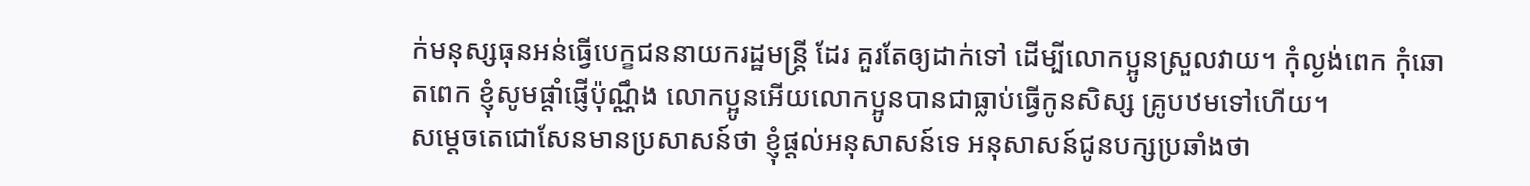ក់មនុស្សធុនអន់ធ្វើបេក្ខជននាយករដ្ឋមន្ត្រី ដែរ គួរតែឲ្យដាក់ទៅ ដើម្បីលោកប្អូនស្រួលវាយ។ កុំល្ងង់ពេក កុំឆោតពេក ខ្ញុំសូមផ្តាំផ្ញើប៉ុណ្ណឹង លោកប្អូនអើយលោកប្អូនបានជាធ្លាប់ធ្វើកូនសិស្ស គ្រូបឋមទៅហើយ។
សម្តេចតេជោសែនមានប្រសាសន៍ថា ខ្ញុំផ្តល់អនុសាសន៍ទេ អនុសាសន៍ជូនបក្សប្រឆាំងថា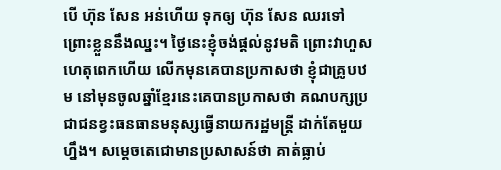បើ ហ៊ុន សែន អន់ហើយ ទុកឲ្យ ហ៊ុន សែន ឈរទៅ ព្រោះខ្លួននឹងឈ្នះ។ ថ្ងៃនេះខ្ញុំចង់ផ្តល់នូវមតិ ព្រោះវាហួសហេតុពេកហើយ លើកមុនគេបានប្រកាសថា ខ្ញុំជាគ្រូបឋម នៅមុនចូលឆ្នាំខ្មែរនេះគេបានប្រកាសថា គណបក្សប្រជាជនខ្វះធនធានមនុស្សធ្វើនាយករដ្ឋមន្ត្រី ដាក់តែមួយហ្នឹង។ សម្តេចតេជោមានប្រសាសន៍ថា គាត់ធ្លាប់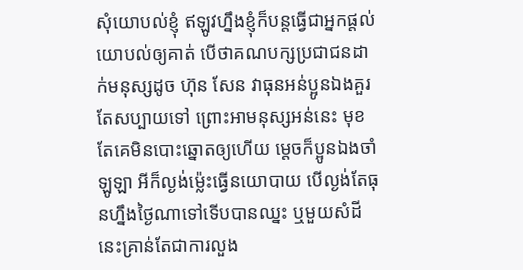សុំយោបល់ខ្ញុំ ឥឡូវហ្នឹងខ្ញុំក៏បន្តធ្វើជាអ្នកផ្តល់យោបល់ឲ្យគាត់ បើថាគណបក្សប្រជាជនដាក់មនុស្សដូច ហ៊ុន សែន វាធុនអន់ប្អូនឯងគួរតែសប្បាយទៅ ព្រោះអាមនុស្សអន់នេះ មុខតែគេមិនបោះឆ្នោតឲ្យហើយ ម្តេចក៏ប្អូនឯងចាំឡូឡា អីក៏ល្ងង់ម្ល៉េះធ្វើនយោបាយ បើល្ងង់តែធុនហ្នឹងថ្ងៃណាទៅទើបបានឈ្នះ ឬមួយសំដីនេះគ្រាន់តែជាការលួង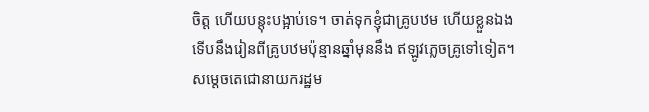ចិត្ត ហើយបន្តុះបង្អាប់ទេ។ ចាត់ទុកខ្ញុំជាគ្រូបឋម ហើយខ្លួនឯងទើបនឹងរៀនពីគ្រូបឋមប៉ុន្មានឆ្នាំមុននឹង ឥឡូវភ្លេចគ្រូទៅទៀត។
សម្តេចតេជោនាយករដ្ឋម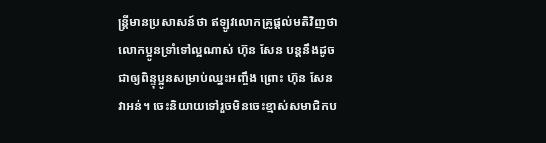ន្ត្រីមានប្រសាសន៍ថា ឥឡូវលោកគ្រូផ្តល់មតិវិញថា លោកប្អូនទ្រាំទៅល្អណាស់ ហ៊ុន សែន បន្តនឹងដូចជាឲ្យពិន្ទុប្អូនសម្រាប់ឈ្នះអញ្ចឹង ព្រោះ ហ៊ុន សែន វាអន់។ ចេះនិយាយទៅរួចមិនចេះខ្មាស់សមាជិកប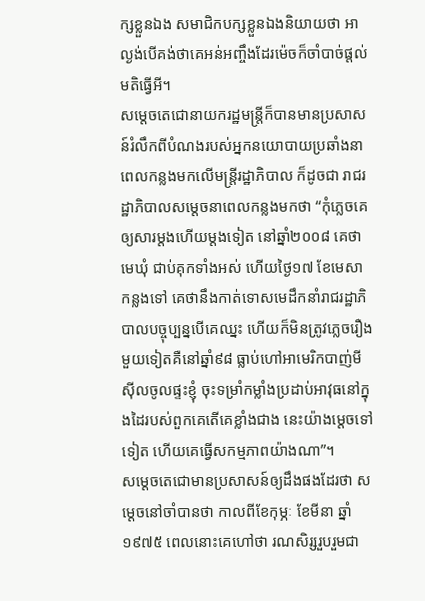ក្សខ្លួនឯង សមាជិកបក្សខ្លួនឯងនិយាយថា អាល្ងង់បើគង់ថាគេអន់អញ្ចឹងដែរម៉េចក៏ចាំបាច់ផ្តល់មតិធ្វើអី។
សម្តេចតេជោនាយករដ្ឋមន្ត្រីក៏បានមានប្រសាសន៍រំលឹកពីបំណងរបស់អ្នកនយោបាយប្រឆាំងនាពេលកន្លងមកលើមន្ត្រីរដ្ឋាភិបាល ក៏ដូចជា រាជរដ្ឋាភិបាលសម្តេចនាពេលកន្លងមកថា “កុំភ្លេចគេឲ្យសារម្តងហើយម្តងទៀត នៅឆ្នាំ២០០៨ គេថាមេឃុំ ជាប់គុកទាំងអស់ ហើយថ្ងៃ១៧ ខែមេសា កន្លងទៅ គេថានឹងកាត់ទោសមេដឹកនាំរាជរដ្ឋាភិបាលបច្ចុប្បន្នបើគេឈ្នះ ហើយក៏មិនត្រូវភ្លេចរឿងមួយទៀតគឺនៅឆ្នាំ៩៨ ធ្លាប់ហៅអាមេរិកបាញ់មីស៊ីលចូលផ្ទះខ្ញុំ ចុះទម្រាំកម្លាំងប្រដាប់អាវុធនៅក្នុងដៃរបស់ពួកគេតើគេខ្លាំងជាង នេះយ៉ាងម្តេចទៅទៀត ហើយគេធ្វើសកម្មភាពយ៉ាងណា”។
សម្តេចតេជោមានប្រសាសន៍ឲ្យដឹងផងដែរថា សម្តេចនៅចាំបានថា កាលពីខែកុម្ភៈ ខែមីនា ឆ្នាំ១៩៧៥ ពេលនោះគេហៅថា រណសិរ្សរួបរួមជា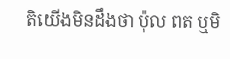តិយើងមិនដឹងថា ប៉ុល ពត ឬមិ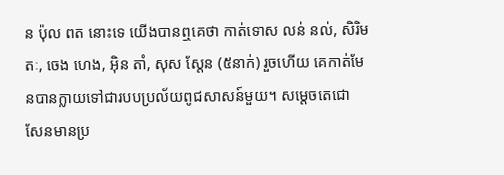ន ប៉ុល ពត នោះទេ យើងបានឮគេថា កាត់ទោស លន់ នល់, សិរិមតៈ, ចេង ហេង, អ៊ិន តាំ, សុស ស្តែន (៥នាក់) រួចហើយ គេកាត់មែនបានក្លាយទៅជារបបប្រល័យពូជសាសន៍មួយ។ សម្តេចតេជោ សែនមានប្រ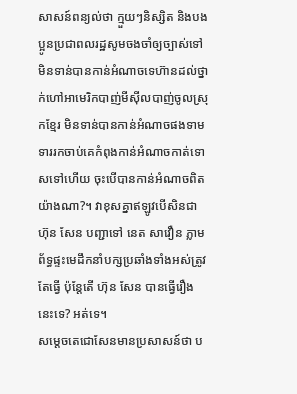សាសន៍ពន្យល់ថា ក្មួយៗនិស្សិត និងបងប្អូនប្រជាពលរដ្ឋសូមចងចាំឲ្យច្បាស់ទៅ មិនទាន់បានកាន់អំណាចទេហ៊ានដល់ថ្នាក់ហៅអាមេរិកបាញ់មីស៊ីលបាញ់ចូលស្រុកខ្មែរ មិនទាន់បានកាន់អំណាចផងទាមទាររកចាប់គេកំពុងកាន់អំណាចកាត់ទោសទៅហើយ ចុះបើបានកាន់អំណាចពិតយ៉ាងណា?។ វាខុសគ្នាឥឡូវបើសិនជា ហ៊ុន សែន បញ្ជាទៅ នេត សាវឿន ភ្លាមព័ទ្ធផ្ទះមេដឹកនាំបក្សប្រឆាំងទាំងអស់ត្រូវតែធ្វើ ប៉ុន្តែតើ ហ៊ុន សែន បានធ្វើរឿងនេះទេ? អត់ទេ។
សម្តេចតេជោសែនមានប្រសាសន៍ថា ប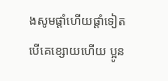ងសូមផ្តាំហើយផ្តាំទៀតបើគេខ្សោយហើយ ប្អូន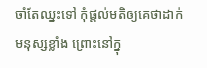ចាំតែឈ្នះទៅ កុំផ្តល់មតិឲ្យគេថាដាក់មនុស្សខ្លាំង ព្រោះនៅក្នុ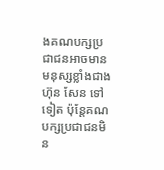ងគណបក្សប្រជាជនអាចមានមនុស្សខ្លាំងជាង ហ៊ុន សែន ទៅទៀត ប៉ុន្តែគណបក្សប្រជាជនមិន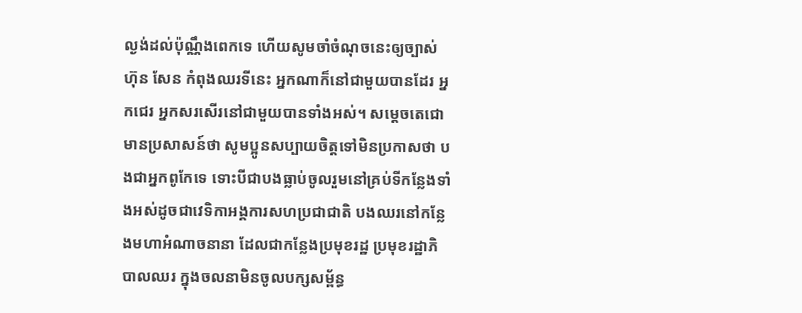ល្ងង់ដល់ប៉ុណ្ណឹងពេកទេ ហើយសូមចាំចំណុចនេះឲ្យច្បាស់ ហ៊ុន សែន កំពុងឈរទីនេះ អ្នកណាក៏នៅជាមួយបានដែរ អ្នកជេរ អ្នកសរសើរនៅជាមួយបានទាំងអស់។ សម្តេចតេជោមានប្រសាសន៍ថា សូមប្អូនសប្បាយចិត្តទៅមិនប្រកាសថា បងជាអ្នកពូកែទេ ទោះបីជាបងធ្លាប់ចូលរួមនៅគ្រប់ទីកន្លែងទាំងអស់ដូចជាវេទិកាអង្គការសហប្រជាជាតិ បងឈរនៅកន្លែងមហាអំណាចនានា ដែលជាកន្លែងប្រមុខរដ្ឋ ប្រមុខរដ្ឋាភិបាលឈរ ក្នុងចលនាមិនចូលបក្សសម្ព័ន្ធ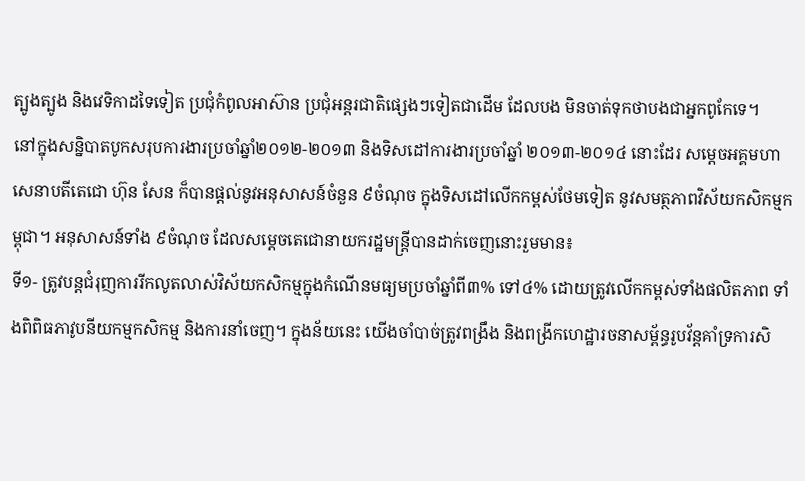ត្បូងត្បូង និងវេទិកាដទៃទៀត ប្រជុំកំពូលអាស៊ាន ប្រជុំអន្តរជាតិផ្សេងៗទៀតជាដើម ដែលបង មិនចាត់ទុកថាបងជាអ្នកពូកែទេ។
នៅក្នុងសន្និបាតបូកសរុបការងារប្រចាំឆ្នាំ២០១២-២០១៣ និងទិសដៅការងារប្រចាំឆ្នាំ ២០១៣-២០១៤ នោះដែរ សម្តេចអគ្គមហាសេនាបតីតេជោ ហ៊ុន សែន ក៏បានផ្តល់នូវអនុសាសន៍ចំនួន ៩ចំណុច ក្នុងទិសដៅលើកកម្ពស់ថែមទៀត នូវសមត្ថភាពវិស័យកសិកម្មកម្ពុជា។ អនុសាសន៍ទាំង ៩ចំណុច ដែលសម្តេចតេជោនាយករដ្ឋមន្ត្រីបានដាក់ចេញនោះរួមមាន៖
ទី១- ត្រូវបន្ដជំរុញការរីកលូតលាស់វិស័យកសិកម្មក្នុងកំណើនមធ្យមប្រចាំឆ្នាំពី៣% ទៅ៤% ដោយត្រូវលើកកម្ពស់ទាំងផលិតភាព ទាំងពិពិធភាវូបនីយកម្មកសិកម្ម និងការនាំចេញ។ ក្នុងន័យនេះ យើងចាំបាច់ត្រូវពង្រឹង និងពង្រីកហេដ្ឋារចនាសម្ព័ន្ធរូបវ័ន្ដគាំទ្រការសិ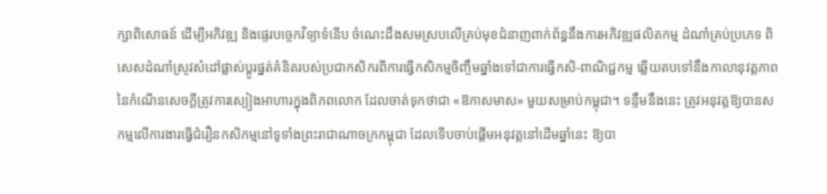ក្សាពិសោធន៍ ដើម្បីអភិវឌ្ឍ និងផ្ទេរបច្ចេកវិទ្យាទំនើប ចំណេះដឹងសមស្របលើគ្រប់មុខជំនាញពាក់ព័ន្ធនឹងការអភិវឌ្ឍផលិតកម្ម ដំណាំគ្រប់ប្រភេទ ពិសេសដំណាំស្រូវសំដៅផ្លាស់ប្ដូរផ្នត់គំនិតរបស់ប្រជាកសិករពីការធ្វើកសិកម្មចិញ្ចឹមឆ្នាំងទៅជាការធ្វើកសិ-ពាណិជ្ជកម្ម ឆ្លើយតបទៅនឹងកាលានុវត្ដភាពនៃកំណើនសេចក្ដីត្រូវការស្បៀងអាហារក្នុងពិភពលោក ដែលចាត់ទុកថាជា «ឱកាសមាស» មួយសម្រាប់កម្ពុជា។ ទន្ទឹមនឹងនេះ ត្រូវអនុវត្ដឱ្យបានសកម្មលើការងារធ្វើជំរឿនកសិកម្មនៅទូទាំងព្រះរាជាណាចក្រកម្ពុជា ដែលទើបចាប់ផ្ដើមអនុវត្ដនៅដើមឆ្នាំនេះ ឱ្យបា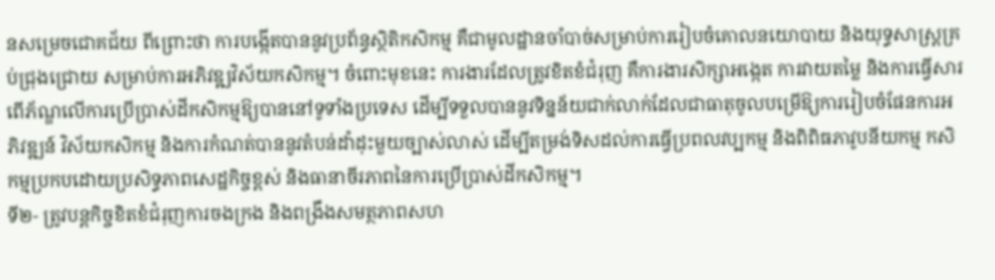នសម្រេចជោគជ័យ ពីព្រោះថា ការបង្កើតបាននូវប្រព័ន្ធស្ថិតិកសិកម្ម គឺជាមូលដ្ឋានចាំបាច់សម្រាប់ការរៀបចំគោលនយោបាយ និងយុទ្ធសាស្ដ្រគ្រប់ជ្រុងជ្រោយ សម្រាប់ការអភិវឌ្ឍវិស័យកសិកម្ម។ ចំពោះមុខនេះ ការងារដែលត្រូវខិតខំជំរុញ គឺការងារសិក្សាអង្កេត ការវាយតម្លៃ និងការធ្វើសារពើភ័ណ្ឌលើការប្រើប្រាស់ដីកសិកម្មឱ្យបាននៅទូទាំងប្រទេស ដើម្បីទទួលបាននូវទិន្នន័យជាក់លាក់ដែលជាធាតុចូលបម្រើឱ្យការរៀបចំផែនការអភិវឌ្ឍន៍ វិស័យកសិកម្ម និងការកំណត់បាននូវតំបន់ដាំដុះមួយច្បាស់លាស់ ដើម្បីតម្រង់ទិសដល់ការធ្វើប្រពលវប្បកម្ម និងពិពិធភាវូបនីយកម្ម កសិកម្មប្រកបដោយប្រសិទ្ធភាពសេដ្ឋកិច្ចខ្ពស់ និងធានាចីរភាពនៃការប្រើប្រាស់ដីកសិកម្ម។
ទី២- ត្រូវបន្ដកិច្ចខិតខំជំរុញការចងក្រង និងពង្រឹងសមត្ថភាពសហ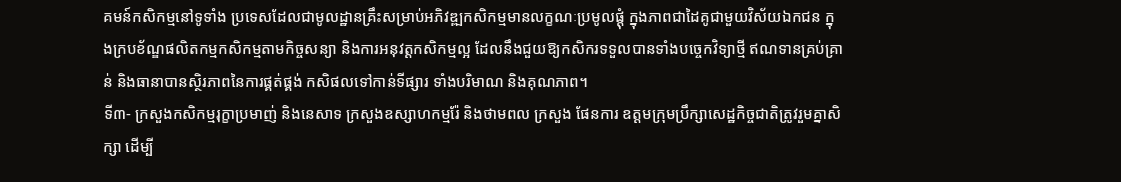គមន៍កសិកម្មនៅទូទាំង ប្រទេសដែលជាមូលដ្ឋានគ្រឹះសម្រាប់អភិវឌ្ឍកសិកម្មមានលក្ខណៈប្រមូលផ្ដុំ ក្នុងភាពជាដៃគូជាមួយវិស័យឯកជន ក្នុងក្របខ័ណ្ឌផលិតកម្មកសិកម្មតាមកិច្ចសន្យា និងការអនុវត្ដកសិកម្មល្អ ដែលនឹងជួយឱ្យកសិករទទួលបានទាំងបច្ចេកវិទ្យាថ្មី ឥណទានគ្រប់គ្រាន់ និងធានាបានស្ថិរភាពនៃការផ្គត់ផ្គង់ កសិផលទៅកាន់ទីផ្សារ ទាំងបរិមាណ និងគុណភាព។
ទី៣- ក្រសួងកសិកម្មរុក្ខាប្រមាញ់ និងនេសាទ ក្រសួងឧស្សាហកម្មរ៉ែ និងថាមពល ក្រសួង ផែនការ ឧត្ដមក្រុមប្រឹក្សាសេដ្ឋកិច្ចជាតិត្រូវរួមគ្នាសិក្សា ដើម្បី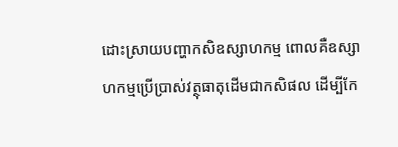ដោះស្រាយបញ្ហាកសិឧស្សាហកម្ម ពោលគឺឧស្សាហកម្មប្រើប្រាស់វត្ថុធាតុដើមជាកសិផល ដើម្បីកែ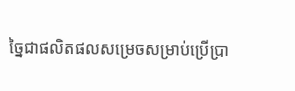ច្នៃជាផលិតផលសម្រេចសម្រាប់ប្រើប្រា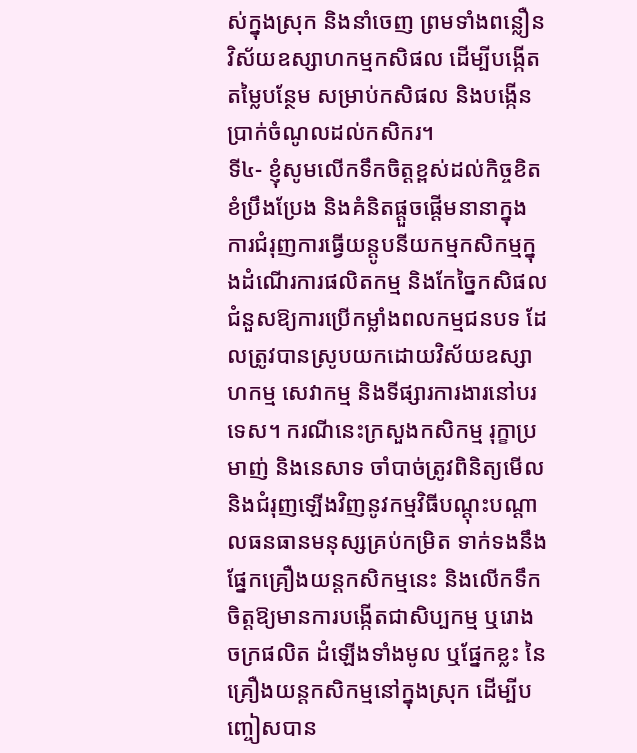ស់ក្នុងស្រុក និងនាំចេញ ព្រមទាំងពន្លឿនវិស័យឧស្សាហកម្មកសិផល ដើម្បីបង្កើតតម្លៃបន្ថែម សម្រាប់កសិផល និងបង្កើនប្រាក់ចំណូលដល់កសិករ។
ទី៤- ខ្ញុំសូមលើកទឹកចិត្ដខ្ពស់ដល់កិច្ចខិតខំប្រឹងប្រែង និងគំនិតផ្ដួចផ្ដើមនានាក្នុងការជំរុញការធ្វើយន្ដូបនីយកម្មកសិកម្មក្នុងដំណើរការផលិតកម្ម និងកែច្នៃកសិផលជំនួសឱ្យការប្រើកម្លាំងពលកម្មជនបទ ដែលត្រូវបានស្រូបយកដោយវិស័យឧស្សាហកម្ម សេវាកម្ម និងទីផ្សារការងារនៅបរទេស។ ករណីនេះក្រសួងកសិកម្ម រុក្ខាប្រមាញ់ និងនេសាទ ចាំបាច់ត្រូវពិនិត្យមើល និងជំរុញឡើងវិញនូវកម្មវិធីបណ្ដុះបណ្ដាលធនធានមនុស្សគ្រប់កម្រិត ទាក់ទងនឹងផ្នែកគ្រឿងយន្ដកសិកម្មនេះ និងលើកទឹកចិត្ដឱ្យមានការបង្កើតជាសិប្បកម្ម ឬរោងចក្រផលិត ដំឡើងទាំងមូល ឬផ្នែកខ្លះ នៃគ្រឿងយន្ដកសិកម្មនៅក្នុងស្រុក ដើម្បីបញ្ចៀសបាន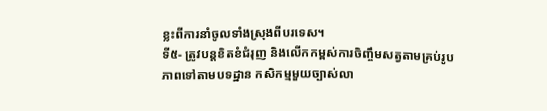ខ្លះពីការនាំចូលទាំងស្រុងពីបរទេស។
ទី៥- ត្រូវបន្ដខិតខំជំរុញ និងលើកកម្ពស់ការចិញ្ចឹមសត្វតាមគ្រប់រូបភាពទៅតាមបទដ្ឋាន កសិកម្មមួយច្បាស់លា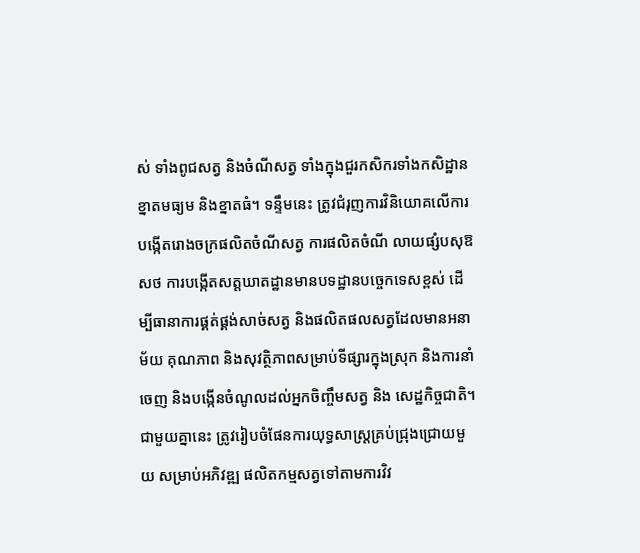ស់ ទាំងពូជសត្វ និងចំណីសត្វ ទាំងក្នុងជួរកសិករទាំងកសិដ្ឋានខ្នាតមធ្យម និងខ្នាតធំ។ ទន្ទឹមនេះ ត្រូវជំរុញការវិនិយោគលើការបង្កើតរោងចក្រផលិតចំណីសត្វ ការផលិតចំណី លាយផ្សំបសុឱសថ ការបង្កើតសត្ដឃាតដ្ឋានមានបទដ្ឋានបច្ចេកទេសខ្ពស់ ដើម្បីធានាការផ្គត់ផ្គង់សាច់សត្វ និងផលិតផលសត្វដែលមានអនាម័យ គុណភាព និងសុវត្ថិភាពសម្រាប់ទីផ្សារក្នុងស្រុក និងការនាំចេញ និងបង្កើនចំណូលដល់អ្នកចិញ្ចឹមសត្វ និង សេដ្ឋកិច្ចជាតិ។ ជាមួយគ្នានេះ ត្រូវរៀបចំផែនការយុទ្ធសាស្ដ្រគ្រប់ជ្រុងជ្រោយមួយ សម្រាប់អភិវឌ្ឍ ផលិតកម្មសត្វទៅតាមការវិវ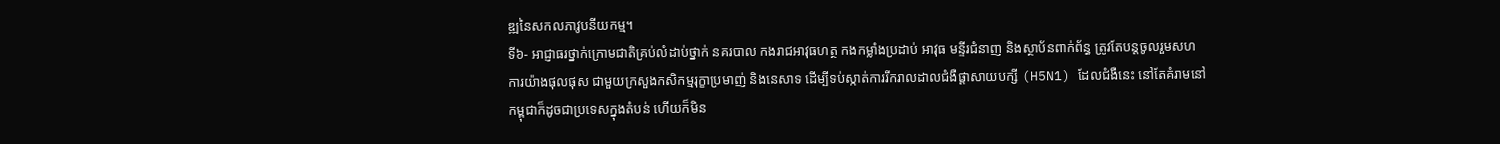ឌ្ឍនៃសកលភាវូបនីយកម្ម។
ទី៦- អាជ្ញាធរថ្នាក់ក្រោមជាតិគ្រប់លំដាប់ថ្នាក់ នគរបាល កងរាជអាវុធហត្ថ កងកម្លាំងប្រដាប់ អាវុធ មន្ទីរជំនាញ និងស្ថាប័នពាក់ព័ន្ធ ត្រូវតែបន្ដចូលរួមសហការយ៉ាងផុលផុស ជាមួយក្រសួងកសិកម្មរុក្ខាប្រមាញ់ និងនេសាទ ដើម្បីទប់ស្កាត់ការរីករាលដាលជំងឺផ្ដាសាយបក្សី (H5N1) ដែលជំងឺនេះ នៅតែគំរាមនៅកម្ពុជាក៏ដូចជាប្រទេសក្នុងតំបន់ ហើយក៏មិន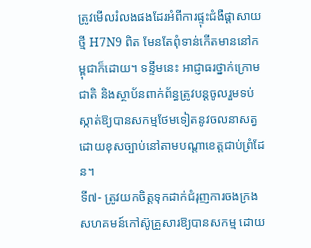ត្រូវមើលរំលងផងដែរអំពីការផ្ទុះជំងឺផ្ដាសាយថ្មី H7N9 ពិត មែនតែពុំទាន់កើតមាននៅកម្ពុជាក៏ដោយ។ ទន្ទឹមនេះ អាជ្ញាធរថ្នាក់ក្រោមជាតិ និងស្ថាប័នពាក់ព័ន្ធត្រូវបន្ដចូលរួមទប់ស្កាត់ឱ្យបានសកម្មថែមទៀតនូវចលនាសត្វដោយខុសច្បាប់នៅតាមបណ្ដាខេត្ដជាប់ព្រំដែន។
ទី៧- ត្រូវយកចិត្ដទុកដាក់ជំរុញការចងក្រងសហគមន៍កៅស៊ូគ្រួសារឱ្យបានសកម្ម ដោយ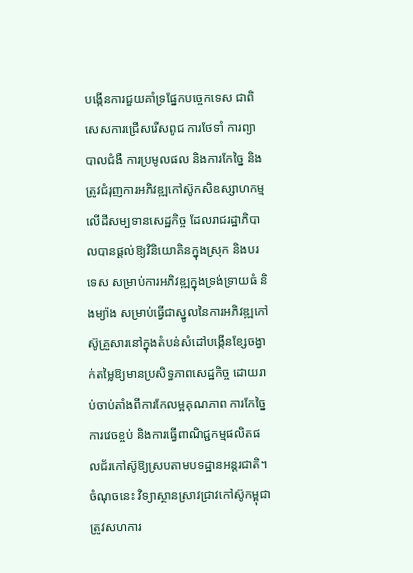បង្កើនការជួយគាំទ្រផ្នែកបច្ចេកទេស ជាពិសេសការជ្រើសរើសពូជ ការថែទាំ ការព្យាបាលជំងឺ ការប្រមូលផល និងការកែច្នៃ និងត្រូវជំរុញការអភិវឌ្ឍកៅស៊ូកសិឧស្សាហកម្មលើដីសម្បទានសេដ្ឋកិច្ច ដែលរាជរដ្ឋាភិបាលបានផ្ដល់ឱ្យវិនិយោគិនក្នុងស្រុក និងបរទេស សម្រាប់ការអភិវឌ្ឍក្នុងទ្រង់ទ្រាយធំ និងម្យ៉ាង សម្រាប់ធ្វើជាស្នូលនៃការអភិវឌ្ឍកៅស៊ូគ្រួសារនៅក្នុងតំបន់សំដៅបង្កើនខ្សែចង្វាក់តម្លៃឱ្យមានប្រសិទ្ធភាពសេដ្ឋកិច្ច ដោយរាប់ចាប់តាំងពីការកែលម្អគុណភាព ការកែច្នៃ ការវេចខ្ចប់ និងការធ្វើពាណិជ្ជកម្មផលិតផលជ័រកៅស៊ូឱ្យស្របតាមបទដ្ឋានអន្ដរជាតិ។ ចំណុចនេះ វិទ្យាស្ថានស្រាវជ្រាវកៅស៊ូកម្ពុជាត្រូវសហការ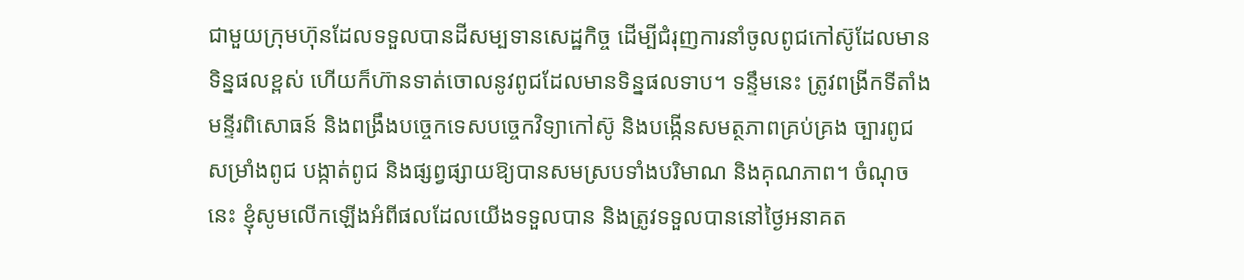ជាមួយក្រុមហ៊ុនដែលទទួលបានដីសម្បទានសេដ្ឋកិច្ច ដើម្បីជំរុញការនាំចូលពូជកៅស៊ូដែលមានទិន្នផលខ្ពស់ ហើយក៏ហ៊ានទាត់ចោលនូវពូជដែលមានទិន្នផលទាប។ ទន្ទឹមនេះ ត្រូវពង្រីកទីតាំងមន្ទីរពិសោធន៍ និងពង្រឹងបច្ចេកទេសបច្ចេកវិទ្យាកៅស៊ូ និងបង្កើនសមត្ថភាពគ្រប់គ្រង ច្បារពូជ សម្រាំងពូជ បង្កាត់ពូជ និងផ្សព្វផ្សាយឱ្យបានសមស្របទាំងបរិមាណ និងគុណភាព។ ចំណុចនេះ ខ្ញុំសូមលើកឡើងអំពីផលដែលយើងទទួលបាន និងត្រូវទទួលបាននៅថ្ងៃអនាគត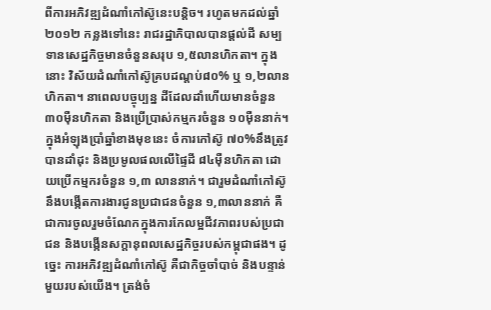ពីការអភិវឌ្ឍដំណាំកៅស៊ូនេះបន្ដិច។ រហូតមកដល់ឆ្នាំ២០១២ កន្លងទៅនេះ រាជរដ្ឋាភិបាលបានផ្ដល់ដី សម្បទានសេដ្ឋកិច្ចមានចំនួនសរុប ១,៥លានហិកតា។ ក្នុងនោះ វិស័យដំណាំកៅស៊ូគ្របដណ្ដប់៨០% ឬ ១,២លានហិកតា។ នាពេលបច្ចុប្បន្ន ដីដែលដាំហើយមានចំនួន ៣០ម៉ឺនហិកតា និងប្រើប្រាស់កម្មករចំនួន ១០ម៉ឺននាក់។ ក្នុងអំឡុងប្រាំឆ្នាំខាងមុខនេះ ចំការកៅស៊ូ ៧០%នឹងត្រូវបានដាំដុះ និងប្រមូលផលលើផ្ទៃដី ៨៤ម៉ឺនហិកតា ដោយប្រើកម្មករចំនួន ១,៣ លាននាក់។ ជារួមដំណាំកៅស៊ូនឹងបង្កើតការងារជូនប្រជាជនចំនួន ១,៣លាននាក់ គឺជាការចូលរួមចំណែកក្នុងការកែលម្អជីវភាពរបស់ប្រជាជន និងបង្កើនសក្ដានុពលសេដ្ឋកិច្ចរបស់កម្ពុជាផង។ ដូច្នេះ ការអភិវឌ្ឍដំណាំកៅស៊ូ គឺជាកិច្ចចាំបាច់ និងបន្ទាន់មួយរបស់យើង។ ត្រង់ចំ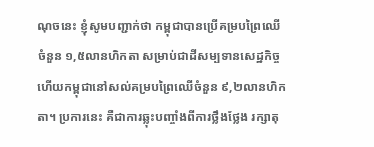ណុចនេះ ខ្ញុំសូមបញ្ជាក់ថា កម្ពុជាបានប្រើគម្របព្រៃឈើចំនួន ១,៥លានហិកតា សម្រាប់ជាដីសម្បទានសេដ្ឋកិច្ច ហើយកម្ពុជានៅសល់គម្របព្រៃឈើចំនួន ៩,២លានហិកតា។ ប្រការនេះ គឺជាការឆ្លុះបញ្ចាំងពីការថ្លឹងថ្លែង រក្សាតុ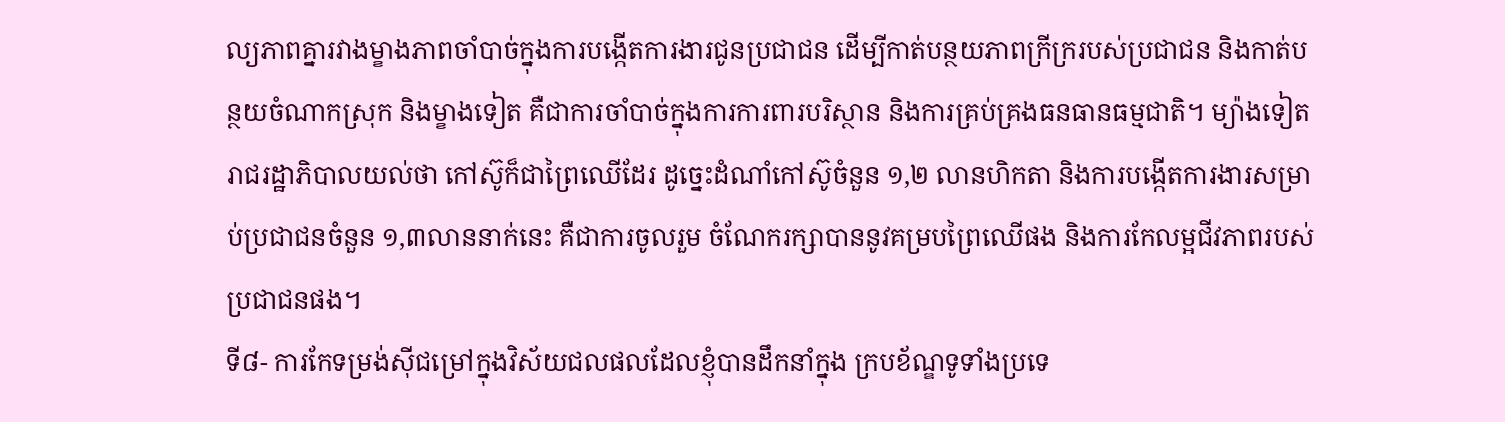ល្យភាពគ្នារវាងម្ខាងភាពចាំបាច់ក្នុងការបង្កើតការងារជូនប្រជាជន ដើម្បីកាត់បន្ថយភាពក្រីក្ររបស់ប្រជាជន និងកាត់បន្ថយចំណាកស្រុក និងម្ខាងទៀត គឺជាការចាំបាច់ក្នុងការការពារបរិស្ថាន និងការគ្រប់គ្រងធនធានធម្មជាតិ។ ម្យ៉ាងទៀត រាជរដ្ឋាភិបាលយល់ថា កៅស៊ូក៏ជាព្រៃឈើដែរ ដូច្នេះដំណាំកៅស៊ូចំនួន ១,២ លានហិកតា និងការបង្កើតការងារសម្រាប់ប្រជាជនចំនួន ១,៣លាននាក់នេះ គឺជាការចូលរួម ចំណែករក្សាបាននូវគម្របព្រៃឈើផង និងការកែលម្អជីវភាពរបស់ប្រជាជនផង។
ទី៨- ការកែទម្រង់ស៊ីជម្រៅក្នុងវិស័យជលផលដែលខ្ញុំបានដឹកនាំក្នុង ក្របខ័ណ្ឌទូទាំងប្រទេ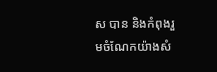ស បាន និងកំពុងរួមចំណែកយ៉ាងសំ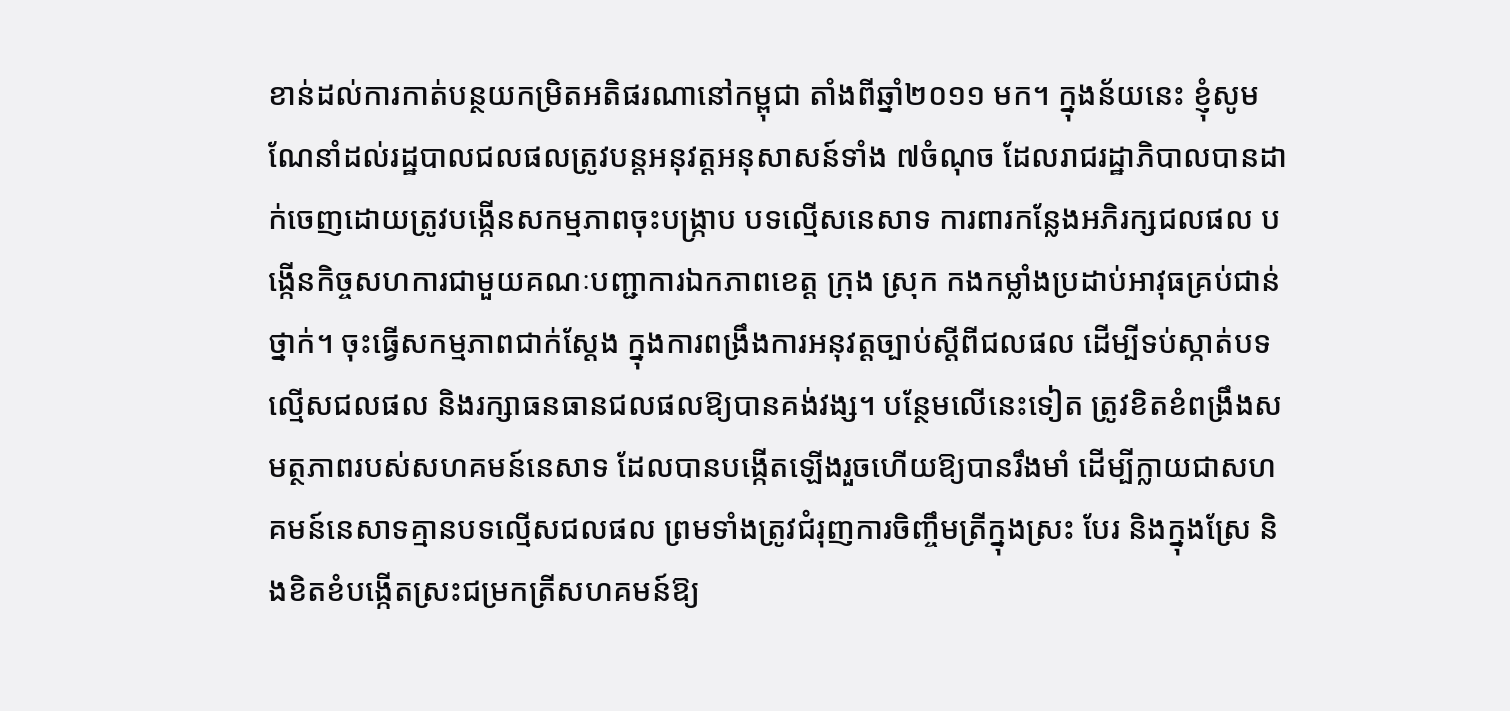ខាន់ដល់ការកាត់បន្ថយកម្រិតអតិផរណានៅកម្ពុជា តាំងពីឆ្នាំ២០១១ មក។ ក្នុងន័យនេះ ខ្ញុំសូមណែនាំដល់រដ្ឋបាលជលផលត្រូវបន្ដអនុវត្ដអនុសាសន៍ទាំង ៧ចំណុច ដែលរាជរដ្ឋាភិបាលបានដាក់ចេញដោយត្រូវបង្កើនសកម្មភាពចុះបង្ក្រាប បទល្មើសនេសាទ ការពារកន្លែងអភិរក្សជលផល បង្កើនកិច្ចសហការជាមួយគណៈបញ្ជាការឯកភាពខេត្ដ ក្រុង ស្រុក កងកម្លាំងប្រដាប់អាវុធគ្រប់ជាន់ថ្នាក់។ ចុះធ្វើសកម្មភាពជាក់ស្ដែង ក្នុងការពង្រឹងការអនុវត្ដច្បាប់ស្ដីពីជលផល ដើម្បីទប់ស្កាត់បទល្មើសជលផល និងរក្សាធនធានជលផលឱ្យបានគង់វង្ស។ បន្ថែមលើនេះទៀត ត្រូវខិតខំពង្រឹងសមត្ថភាពរបស់សហគមន៍នេសាទ ដែលបានបង្កើតឡើងរួចហើយឱ្យបានរឹងមាំ ដើម្បីក្លាយជាសហគមន៍នេសាទគ្មានបទល្មើសជលផល ព្រមទាំងត្រូវជំរុញការចិញ្ចឹមត្រីក្នុងស្រះ បែរ និងក្នុងស្រែ និងខិតខំបង្កើតស្រះជម្រកត្រីសហគមន៍ឱ្យ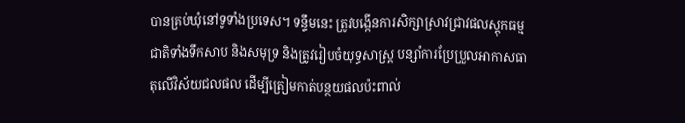បានគ្រប់ឃុំនៅទូទាំងប្រទេស។ ទន្ទឹមនេះ ត្រូវបង្កើនការសិក្សាស្រាវជ្រាវផលស្ដុកធម្មជាតិទាំងទឹកសាប និងសមុទ្រ និងត្រូវរៀបចំយុទ្ធសាស្ដ្រ បន្សាំការប្រែប្រួលអាកាសធាតុលើវិស័យជលផល ដើម្បីត្រៀមកាត់បន្ថយផលប៉ះពាល់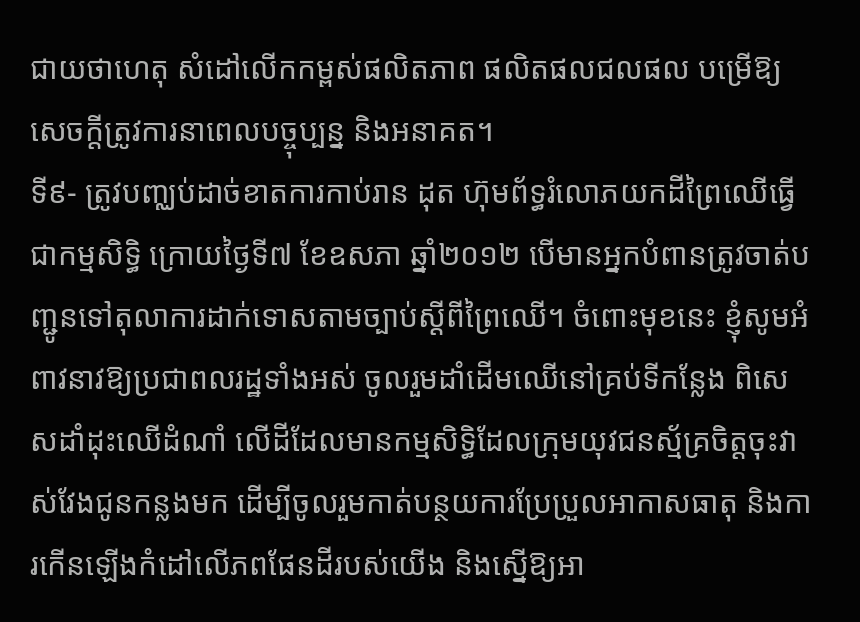ជាយថាហេតុ សំដៅលើកកម្ពស់ផលិតភាព ផលិតផលជលផល បម្រើឱ្យសេចក្ដីត្រូវការនាពេលបច្ចុប្បន្ន និងអនាគត។
ទី៩- ត្រូវបញ្ឈប់ដាច់ខាតការកាប់រាន ដុត ហ៊ុមព័ទ្ធរំលោភយកដីព្រៃឈើធ្វើជាកម្មសិទ្ធិ ក្រោយថ្ងៃទី៧ ខែឧសភា ឆ្នាំ២០១២ បើមានអ្នកបំពានត្រូវចាត់បញ្ជូនទៅតុលាការដាក់ទោសតាមច្បាប់ស្ដីពីព្រៃឈើ។ ចំពោះមុខនេះ ខ្ញុំសូមអំពាវនាវឱ្យប្រជាពលរដ្ឋទាំងអស់ ចូលរួមដាំដើមឈើនៅគ្រប់ទីកន្លែង ពិសេសដាំដុះឈើដំណាំ លើដីដែលមានកម្មសិទ្ធិដែលក្រុមយុវជនស្ម័គ្រចិត្ដចុះវាស់វែងជូនកន្លងមក ដើម្បីចូលរួមកាត់បន្ថយការប្រែប្រួលអាកាសធាតុ និងការកើនឡើងកំដៅលើភពផែនដីរបស់យើង និងស្នើឱ្យអា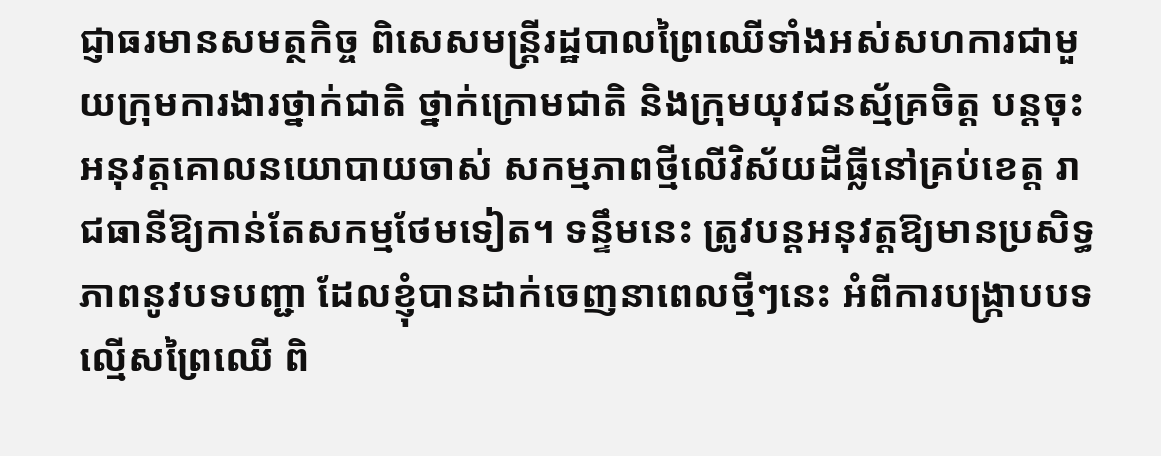ជ្ញាធរមានសមត្ថកិច្ច ពិសេសមន្ដ្រីរដ្ឋបាលព្រៃឈើទាំងអស់សហការជាមួយក្រុមការងារថ្នាក់ជាតិ ថ្នាក់ក្រោមជាតិ និងក្រុមយុវជនស្ម័គ្រចិត្ដ បន្ដចុះអនុវត្ដគោលនយោបាយចាស់ សកម្មភាពថ្មីលើវិស័យដីធ្លីនៅគ្រប់ខេត្ដ រាជធានីឱ្យកាន់តែសកម្មថែមទៀត។ ទន្ទឹមនេះ ត្រូវបន្ដអនុវត្ដឱ្យមានប្រសិទ្ធភាពនូវបទបញ្ជា ដែលខ្ញុំបានដាក់ចេញនាពេលថ្មីៗនេះ អំពីការបង្ក្រាបបទល្មើសព្រៃឈើ ពិ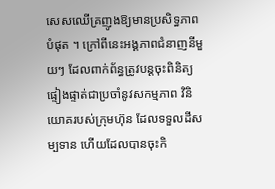សេសឈើគ្រញូងឱ្យមានប្រសិទ្ធភាពបំផុត ។ ក្រៅពីនេះអង្គភាពជំនាញនីមួយៗ ដែលពាក់ព័ន្ធត្រូវបន្ដចុះពិនិត្យផ្ទៀងផ្ទាត់ជាប្រចាំនូវសកម្មភាព វិនិយោគរបស់ក្រុមហ៊ុន ដែលទទួលដីសម្បទាន ហើយដែលបានចុះកិ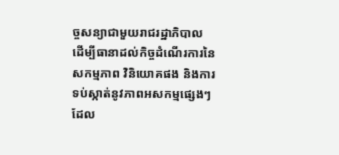ច្ចសន្យាជាមួយរាជរដ្ឋាភិបាល ដើម្បីធានាដល់កិច្ចដំណើរការនៃសកម្មភាព វិនិយោគផង និងការទប់ស្កាត់នូវភាពអសកម្មផ្សេងៗ ដែល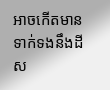អាចកើតមានទាក់ទងនឹងដីស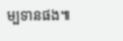ម្បទានផង៕